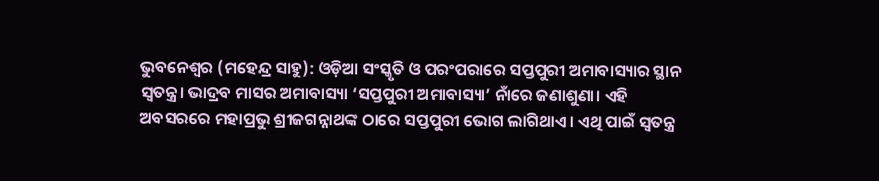ଭୁବନେଶ୍ବର (ମହେନ୍ଦ୍ର ସାହୁ): ଓଡ଼ିଆ ସଂସ୍କୃତି ଓ ପରଂପରାରେ ସପ୍ତପୁରୀ ଅମାବାସ୍ୟାର ସ୍ଥାନ ସ୍ବତନ୍ତ୍ର। ଭାଦ୍ରବ ମାସର ଅମାବାସ୍ୟା ‘ସପ୍ତପୁରୀ ଅମାବାସ୍ୟା’ ନାଁରେ ଜଣାଶୁଣା। ଏହି ଅବସରରେ ମହାପ୍ରଭୁ ଶ୍ରୀଜଗନ୍ନାଥଙ୍କ ଠାରେ ସପ୍ତପୁରୀ ଭୋଗ ଲାଗିଥାଏ। ଏଥି ପାଇଁ ସ୍ବତନ୍ତ୍ର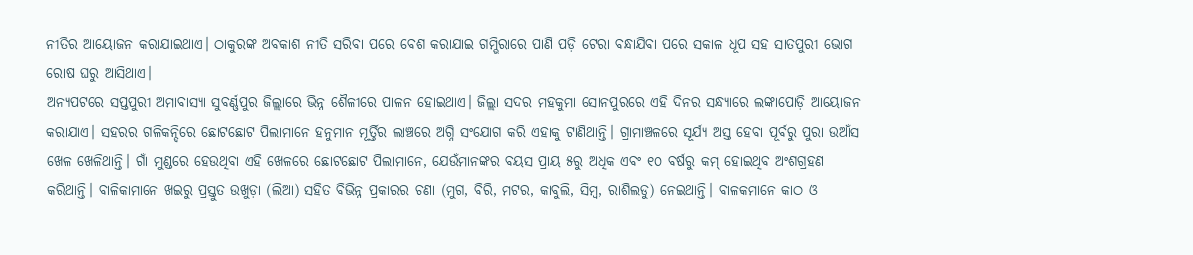ନୀତିର ଆୟୋଜନ କରାଯାଇଥାଏ। ଠାକୁରଙ୍କ ଅବକାଶ ନୀତି ସରିବା ପରେ ବେଶ କରାଯାଇ ଗମ୍ଭିରାରେ ପାଣି ପଡ଼ି ଟେରା ବନ୍ଧାଯିବା ପରେ ସକାଳ ଧୂପ ସହ ସାତପୁରୀ ଭୋଗ ରୋଷ ଘରୁ ଆସିଥାଏ।
ଅନ୍ୟପଟରେ ସପ୍ତପୁରୀ ଅମାବାସ୍ୟା ସୁବର୍ଣ୍ଣପୁର ଜିଲ୍ଲାରେ ଭିନ୍ନ ଶୈଳୀରେ ପାଳନ ହୋଇଥାଏ। ଜିଲ୍ଲା ସଦର ମହକୁମା ସୋନପୁରରେ ଏହି ଦିନର ସନ୍ଧ୍ୟାରେ ଲଙ୍କାପୋଡ଼ି ଆୟୋଜନ କରାଯାଏ। ସହରର ଗଳିକନ୍ଦିରେ ଛୋଟଛୋଟ ପିଲାମାନେ ହନୁମାନ ମୂର୍ତ୍ତିର ଲାଞ୍ଚରେ ଅଗ୍ନି ସଂଯୋଗ କରି ଏହାକୁ ଟାଣିଥାନ୍ତି। ଗ୍ରାମାଞ୍ଚଳରେ ସୂର୍ଯ୍ୟ ଅସ୍ତ ହେବା ପୂର୍ବରୁ ପୁରା ଉଆଁସ ଖେଳ ଖେଳିଥାନ୍ତି। ଗାଁ ମୁଣ୍ଡରେ ହେଉଥିବା ଏହି ଖେଳରେ ଛୋଟଛୋଟ ପିଲାମାନେ, ଯେଉଁମାନଙ୍କର ବୟସ ପ୍ରାୟ ୫ରୁ ଅଧିକ ଏବଂ ୧୦ ବର୍ଷରୁ କମ୍ ହୋଇଥିବ ଅଂଶଗ୍ରହଣ କରିଥାନ୍ତି। ବାଳିକାମାନେ ଖଇରୁ ପ୍ରସ୍ତୁତ ଉଖୁଡ଼ା (ଲିଆ) ସହିତ ବିଭିନ୍ନ ପ୍ରକାରର ଚଣା (ମୁଗ, ବିରି, ମଟର, କାବୁଲି, ସିମ୍ବ, ରାଶିଲଡୁ) ନେଇଥାନ୍ତି। ବାଳକମାନେ କାଠ ଓ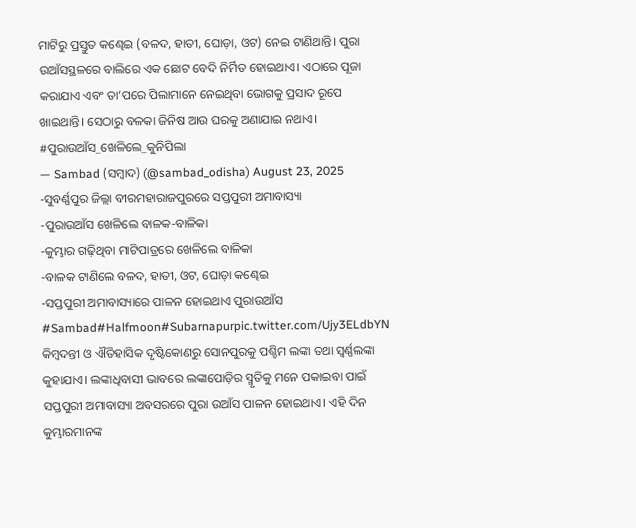ମାଟିରୁ ପ୍ରସ୍ତୁତ କଣ୍ଢେଇ (ବଳଦ, ହାତୀ, ଘୋଡ଼ା, ଓଟ) ନେଇ ଟାଣିଥାନ୍ତି। ପୁରା ଉଆଁସସ୍ଥଳରେ ବାଲିରେ ଏକ ଛୋଟ ବେଦି ନିର୍ମିତ ହୋଇଥାଏ। ଏଠାରେ ପୂଜା କରାଯାଏ ଏବଂ ତା’ପରେ ପିଲାମାନେ ନେଇଥିବା ଭୋଗକୁ ପ୍ରସାଦ ରୂପେ ଖାଇଥାନ୍ତି। ସେଠାରୁ ବଳକା ଜିନିଷ ଆଉ ଘରକୁ ଅଣାଯାଇ ନଥାଏ।
#ପୁରାଉଆଁସ_ଖେଳିଲେ_କୁନିପିଲା
— Sambad (ସମ୍ବାଦ) (@sambad_odisha) August 23, 2025
-ସୁବର୍ଣ୍ଣପୁର ଜିଲ୍ଲା ବୀରମହାରାଜପୁରରେ ସପ୍ତପୁରୀ ଅମାବାସ୍ୟା
-ପୁରାଉଆଁସ ଖେଳିଲେ ବାଳକ-ବାଳିକା
-କୁମ୍ଭାର ଗଢ଼ିଥିବା ମାଟିପାତ୍ରରେ ଖେଳିଲେ ବାଳିକା
-ବାଳକ ଟାଣିଲେ ବଳଦ, ହାତୀ, ଓଟ, ଘୋଡ଼ା କଣ୍ଢେଇ
-ସପ୍ତପୁରୀ ଅମାବାସ୍ୟାରେ ପାଳନ ହୋଇଥାଏ ପୁରାଉଆଁସ #Sambad#Halfmoon#Subarnapurpic.twitter.com/Ujy3ELdbYN
କିମ୍ବଦନ୍ତୀ ଓ ଐତିହାସିକ ଦୃଷ୍ଟିକୋଣରୁ ସୋନପୁରକୁ ପଶ୍ଚିମ ଲଙ୍କା ତଥା ସ୍ଵର୍ଣ୍ଣଲଙ୍କା କୁହାଯାଏ। ଲଙ୍କାଧିବାସୀ ଭାବରେ ଲଙ୍କାପୋଡ଼ିର ସ୍ମୃତିକୁ ମନେ ପକାଇବା ପାଇଁ ସପ୍ତପୁରୀ ଅମାବାସ୍ୟା ଅବସରରେ ପୁରା ଉଆଁସ ପାଳନ ହୋଇଥାଏ। ଏହି ଦିନ କୁମ୍ଭାରମାନଙ୍କ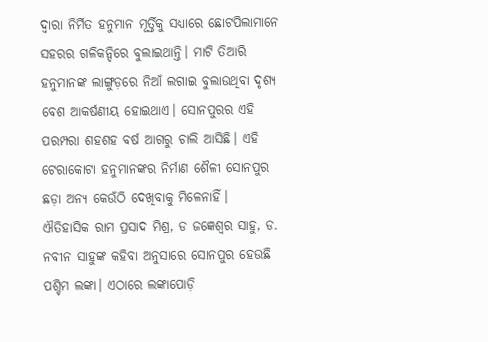ଦ୍ୱାରା ନିର୍ମିତ ହନୁମାନ ମୂର୍ତ୍ତିକୁ ସଧ୍ୟାରେ ଛୋଟପିଲାମାନେ ସହରର ଗଳିକନ୍ଦିରେ ବୁଲାଇଥାନ୍ତି। ମାଟି ତିଆରି ହନୁମାନଙ୍କ ଲାଙ୍ଗୁଡ଼ରେ ନିଆଁ ଲଗାଇ ବୁଲାଉଥିବା ଦୃଶ୍ଯ ବେଶ ଆକର୍ଷଣୀୟ ହୋଇଥାଏ। ସୋନପୁରର ଏହି ପରମ୍ପରା ଶହଶହ ବର୍ଷ ଆଗରୁ ଚାଲି ଆସିଛି। ଏହି ଟେରାକୋଟା ହନୁମାନଙ୍କର ନିର୍ମାଣ ଶୈଳୀ ସୋନପୁର ଛଡ଼ା ଅନ୍ୟ କେଉଁଠି ଦେଖିବାକୁ ମିଳେନାହିଁ।
ଐତିହାସିକ ରାମ ପ୍ରସାଦ ମିଶ୍ର, ଡ ଜଜ୍ଞେଶ୍ବର ସାହୁ, ଡ. ନବୀନ ସାହୁଙ୍କ କହିବା ଅନୁସାରେ ସୋନପୁର ହେଉଛି ପଶ୍ଚିମ ଲଙ୍କା। ଏଠାରେ ଲଙ୍କାପୋଡ଼ି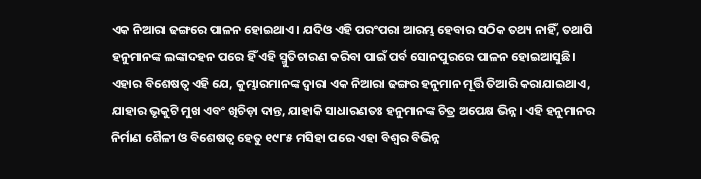ଏକ ନିଆରା ଢଙ୍ଗରେ ପାଳନ ହୋଇଥାଏ। ଯଦିଓ ଏହି ପରଂପରା ଆରମ୍ଭ ହେବାର ସଠିକ ତଥ୍ୟ ନାହିଁ, ତଥାପି ହନୁମାନଙ୍କ ଲଙ୍କାଦହନ ପରେ ହିଁ ଏହି ସ୍ମୁତିଚାରଣ କରିବା ପାଇଁ ପର୍ବ ସୋନପୁରରେ ପାଳନ ହୋଇଆସୁଛି। ଏହାର ବିଶେଷତ୍ବ ଏହି ଯେ, କୁମ୍ଭାରମାନଙ୍କ ଦ୍ବାରା ଏକ ନିଆରା ଢଙ୍ଗର ହନୁମାନ ମୂର୍ତ୍ତି ତିଆରି କରାଯାଇଥାଏ, ଯାହାର ଭୃକୁଟି ମୁଖ ଏବଂ ଖିଚିଡ଼ା ଦାନ୍ତ, ଯାହାକି ସାଧାରଣତଃ ହନୁମାନଙ୍କ ଚିତ୍ର ଅପେକ୍ଷ ଭିନ୍ନ। ଏହି ହନୁମାନର ନିର୍ମାଣ ଶୈଳୀ ଓ ବିଶେଷତ୍ବ ହେତୁ ୧୯୮୫ ମସିହା ପରେ ଏହା ବିଶ୍ବର ବିଭିନ୍ନ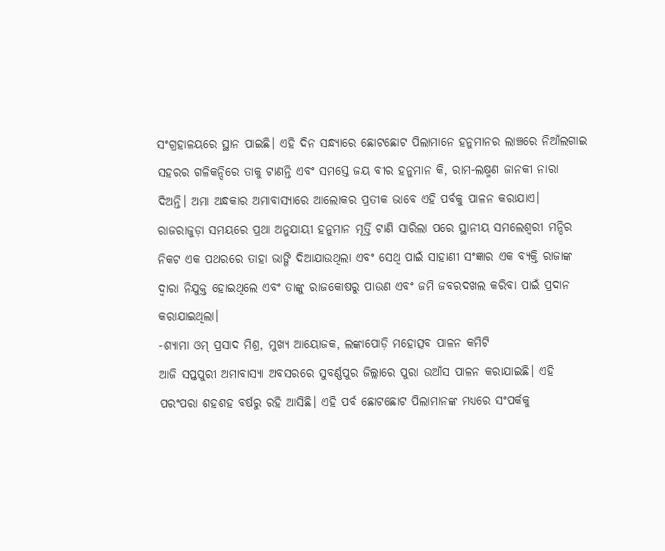ସଂଗ୍ରହାଳୟରେ ସ୍ଥାନ ପାଇଛି। ଏହି ଦିନ ସନ୍ଧ୍ୟାରେ ଛୋଟଛୋଟ ପିଲାମାନେ ହନୁମାନର ଲାଞ୍ଚରେ ନିଆଁଲଗାଇ ସହରର ଗଳିକନ୍ଦିରେ ତାକୁ ଟାଣନ୍ତି ଏବଂ ସମସ୍ତେ ଜୟ ବୀର ହନୁମାନ କି, ରାମ-ଲକ୍ଷ୍ମଣ ଜାନକୀ ନାରା ଦିଅନ୍ତି। ଅମା ଅନ୍ଧକାର ଅମାବାସ୍ୟାରେ ଆଲୋକର ପ୍ରତୀକ ଭାବେ ଏହି ପର୍ବକୁ ପାଳନ କରାଯାଏ। ରାଜରାଜୁଡ଼ା ସମୟରେ ପ୍ରଥା ଅନୁଯାୟୀ ହନୁମାନ ମୂର୍ତ୍ତି ଟାଣି ସାରିଲା ପରେ ସ୍ଥାନୀୟ ସମଲେଶ୍ବରୀ ମନ୍ଦିର ନିକଟ ଏକ ପଥରରେ ତାହା ଭାଙ୍ଗି ଦିଆଯାଉଥିଲା ଏବଂ ସେଥି ପାଇଁ ସାହାଣୀ ସଂଜ୍ଞାର ଏକ ବ୍ୟକ୍ତି ରାଜାଙ୍କ ଦ୍ବାରା ନିଯୁକ୍ତ ହୋଇଥିଲେ ଏବଂ ତାଙ୍କୁ ରାଜକୋଷରୁ ପାଉଣ ଏବଂ ଜମି ଜବରଦଖଲ କରିବା ପାଇଁ ପ୍ରଦାନ କରାଯାଇଥିଲା।
-ଶ୍ୟାମା ଓମ୍ ପ୍ରସାଦ ମିଶ୍ର, ମୁଖ୍ୟ ଆୟୋଜକ, ଲଙ୍କାପୋଡ଼ି ମହୋତ୍ସବ ପାଳନ କମିଟି
ଆଜି ସପ୍ତପୁରୀ ଅମାବାସ୍ୟା ଅବସରରେ ସୁବର୍ଣ୍ଣପୁର ଜିଲ୍ଲାରେ ପୁରା ଉଆଁସ ପାଳନ କରାଯାଇଛି। ଏହି ପରଂପରା ଶହଶହ ବର୍ଷରୁ ରହି ଆସିଛି। ଏହି ପର୍ବ ଛୋଟଛୋଟ ପିଲାମାନଙ୍କ ମଧ୍ୟରେ ସଂପର୍କକୁ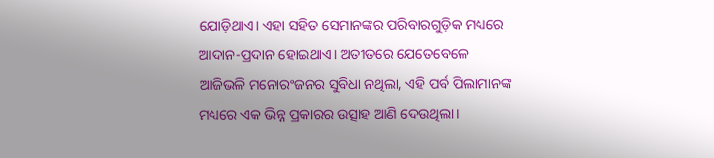ଯୋଡ଼ିଥାଏ। ଏହା ସହିତ ସେମାନଙ୍କର ପରିବାରଗୁଡ଼ିକ ମଧ୍ୟରେ ଆଦାନ-ପ୍ରଦାନ ହୋଇଥାଏ। ଅତୀତରେ ଯେତେବେଳେ ଆଜିଭଳି ମନୋରଂଜନର ସୁବିଧା ନଥିଲା, ଏହି ପର୍ବ ପିଲାମାନଙ୍କ ମଧ୍ୟରେ ଏକ ଭିନ୍ନ ପ୍ରକାରର ଉତ୍ସାହ ଆଣି ଦେଉଥିଲା।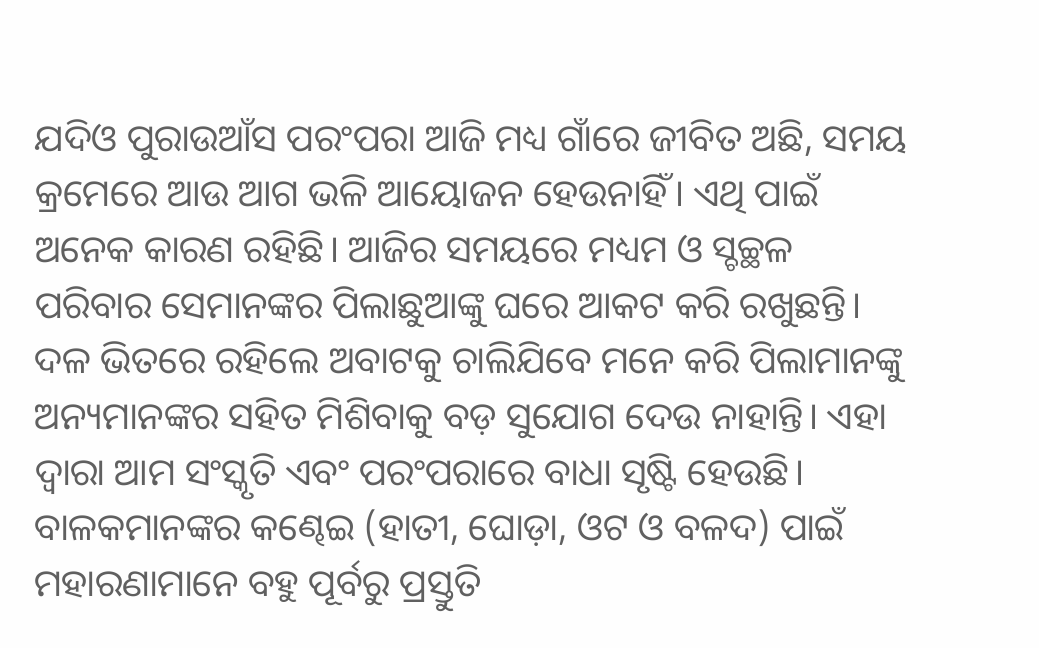ଯଦିଓ ପୁରାଉଆଁସ ପରଂପରା ଆଜି ମଧ୍ୟ ଗାଁରେ ଜୀବିତ ଅଛି, ସମୟ କ୍ରମେରେ ଆଉ ଆଗ ଭଳି ଆୟୋଜନ ହେଉନାହିଁ। ଏଥି ପାଇଁ ଅନେକ କାରଣ ରହିଛି। ଆଜିର ସମୟରେ ମଧ୍ୟମ ଓ ସ୍ଚଚ୍ଛଳ ପରିବାର ସେମାନଙ୍କର ପିଲାଛୁଆଙ୍କୁ ଘରେ ଆକଟ କରି ରଖୁଛନ୍ତି। ଦଳ ଭିତରେ ରହିଲେ ଅବାଟକୁ ଚାଲିଯିବେ ମନେ କରି ପିଲାମାନଙ୍କୁ ଅନ୍ୟମାନଙ୍କର ସହିତ ମିଶିବାକୁ ବଡ଼ ସୁଯୋଗ ଦେଉ ନାହାନ୍ତି। ଏହା ଦ୍ବାରା ଆମ ସଂସ୍କୃତି ଏବଂ ପରଂପରାରେ ବାଧା ସୃଷ୍ଟି ହେଉଛି।
ବାଳକମାନଙ୍କର କଣ୍ଢେଇ (ହାତୀ, ଘୋଡ଼ା, ଓଟ ଓ ବଳଦ) ପାଇଁ ମହାରଣାମାନେ ବହୁ ପୂର୍ବରୁ ପ୍ରସ୍ତୁତି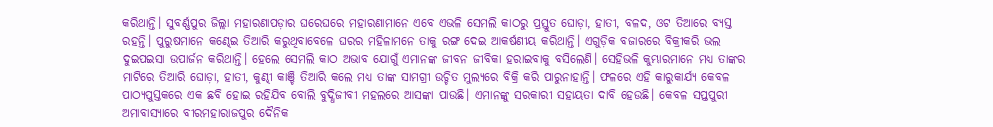କରିଥାନ୍ତି। ସୁବର୍ଣ୍ଣପୁର ଜିଲ୍ଲା ମହାରଣାପଡ଼ାର ଘରେଘରେ ମହାରଣାମାନେ ଏବେ ଏଭଳି ସେମଲି କାଠରୁ ପ୍ରସ୍ତୁତ ଘୋଡ଼ା, ହାତୀ, ବଳଦ, ଓଟ ତିଆରେ ବ୍ୟସ୍ତ ରହନ୍ତି। ପୁରୁଷମାନେ କଣ୍ଢେଇ ତିଆରି କରୁଥିବାବେଳେ ଘରର ମହିଳାମନେ ତାକୁ ରଙ୍ଗ ଦେଇ ଆକର୍ଷଣୀୟ କରିଥାନ୍ତି। ଏଗୁଡ଼ିକ ବଜାରରେ ବିକ୍ରୀକରି ଭଲ ଦୁଇପଇସା ଉପାର୍ଜନ କରିଥାନ୍ତି। ହେଲେ ସେମଲି କାଠ ଅଭାବ ଯୋଗୁଁ ଏମାନଙ୍କ ଜୀବନ ଜୀବିକା ହରାଇବାକୁ ବସିଲେଣି। ସେହିଭଳି କୁମ୍ଭାରମାନେ ମଧ୍ୟ ତାଙ୍କର ମାଟିରେ ତିଆରି ଘୋଡ଼ା, ହାତୀ, କୁଣ୍ଢୀ କାଞ୍ଚି ତିଆରି କଲେ ମଧ୍ୟ ତାଙ୍କ ସାମଗ୍ରୀ ଉଚ୍ଚିତ ମୁଲ୍ୟରେ ବିକ୍ରି କରି ପାରୁନାହାନ୍ତି। ଫଳରେ ଏହି କାରୁକାର୍ଯ୍ୟ କେବଳ ପାଠ୍ୟପୁସ୍ତକରେ ଏକ ଛବି ହୋଇ ରହିଯିବ ବୋଲି ବୁଦ୍ଧିଜୀବୀ ମହଲରେ ଆସଙ୍କା ପାଉଛି। ଏମାନଙ୍କୁ ସରକାରୀ ସହାୟତା ଦାବି ହେଉଛି। କେବଳ ସପ୍ତପୁରୀ ଅମାବାସ୍ୟାରେ ବୀରମହାରାଜପୁର ଦୈନିକ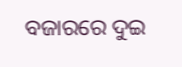ବଜାରରେ ଦୁଇ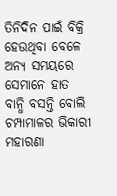ତିନିଦିନ ପାଇଁ ବିକ୍ରି ହେଉଥିବା ବେଳେ ଅନ୍ୟ ସମୟରେ ସେମାନେ ହାତ ବାନ୍ଧି ବସନ୍ତି ବୋଲି ଚମ୍ପାମାଳର ଭିକାରୀ ମହାରଣା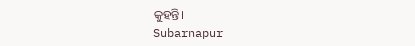କୁହନ୍ତି।
Subarnapur